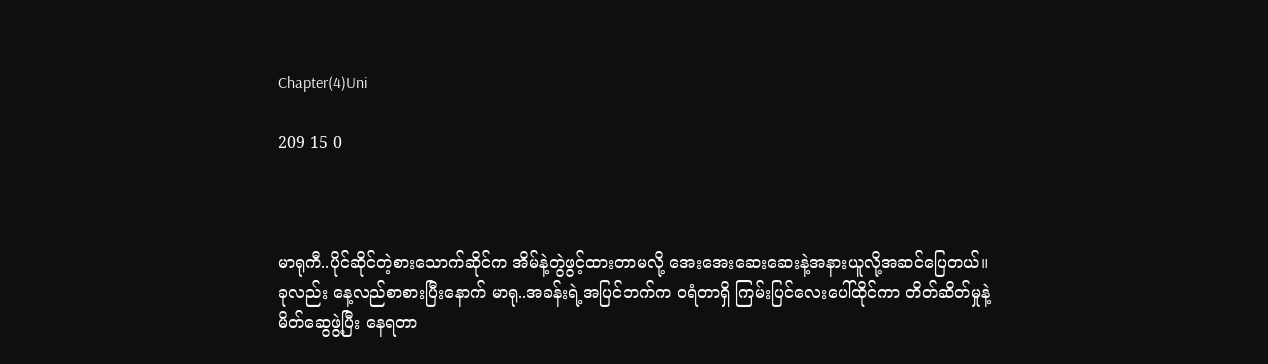Chapter(4)Uni

209 15 0



မာရုကီ..ပိုင်ဆိုင်တဲ့စားသောက်ဆိုင်က အိမ်နဲ့တွဲဖွင့်ထားတာမလို့ အေးအေးဆေးဆေးနဲ့အနားယူလို့အဆင်ပြေတယ်။ ခုလည်း နေ့လည်စာစားပြီးနောက် မာရု..အခန်းရဲ့အပြင်ဘက်က ဝရံတာရှိ ကြမ်းပြင်လေးပေါ်ထိုင်ကာ တိတ်ဆိတ်မှုနဲ့မိတ်ဆွေဖွဲ့ပြီး နေရတာ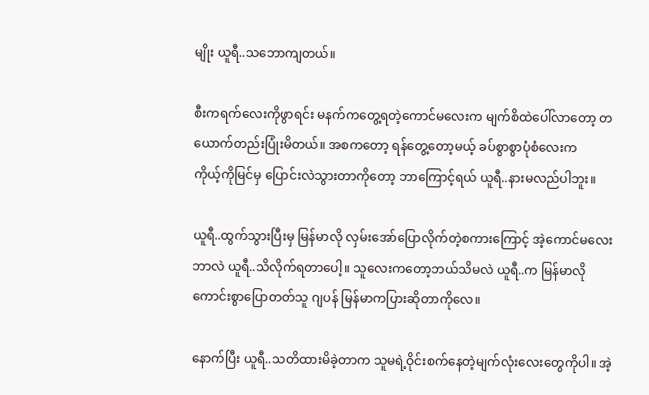မျိုး ယူရီ..သဘောကျတယ်။

စီးကရက်လေးကိုဖွာရင်း မနက်ကတွေ့ရတဲ့ကောင်မလေးက မျက်စိထဲပေါ်လာတော့ တယောက်တည်းပြုံးမိတယ်။ အစကတော့ ရန်တွေ့တော့မယ့် ခပ်စွာစွာပုံစံလေးက
ကိုယ့်ကိုမြင်မှ ပြောင်းလဲသွားတာကိုတော့ ဘာကြောင့်ရယ် ယူရီ..နားမလည်ပါဘူး။

ယူရီ..ထွက်သွားပြီးမှ မြန်မာလို လှမ်းအော်ပြောလိုက်တဲ့စကားကြောင့် အဲ့ကောင်မလေးဘာလဲ ယူရီ..သိလိုက်ရတာပေါ့။ သူလေးကတော့ဘယ်သိမလဲ ယူရီ..က မြန်မာလိုကောင်းစွာပြောတတ်သူ ဂျပန် မြန်မာကပြားဆိုတာကိုလေ။

နောက်ပြီး ယူရီ..သတိထားမိခဲ့တာက သူမရဲ့ဝိုင်းစက်နေတဲ့မျက်လုံးလေးတွေကိုပါ။ အဲ့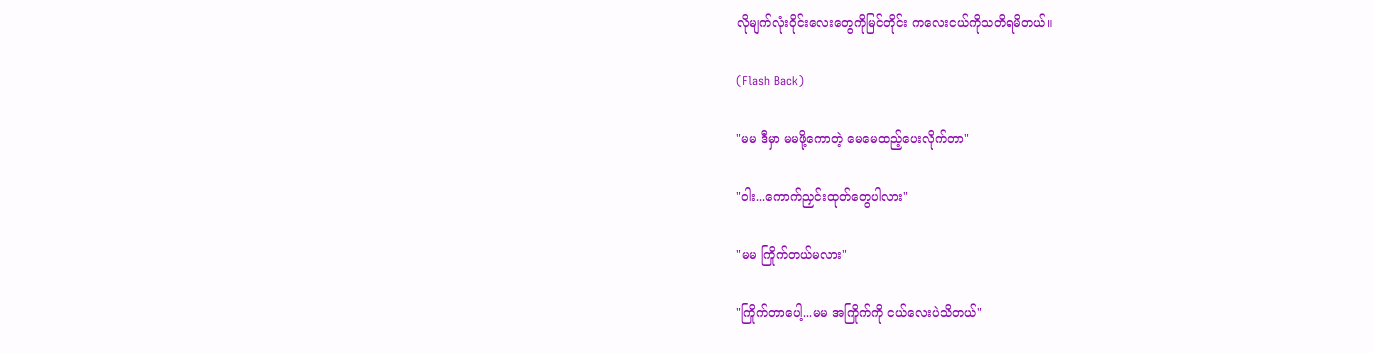လိုမျက်လုံးဝိုင်းလေးတွေကိုမြင်တိုင်း ကလေးငယ်ကိုသတိရမိတယ်။

(Flash Back)

"မမ ဒီမှာ မမဖို့ကောတဲ့ မေမေထည့်ပေးလိုက်တာ"

"ဝါး...ကောက်ညှင်းထုတ်တွေပါလား"

"မမ ကြိုက်တယ်မလား"

"ကြိုက်တာပေါ့...မမ အကြိုက်ကို ငယ်လေးပဲသိတယ်"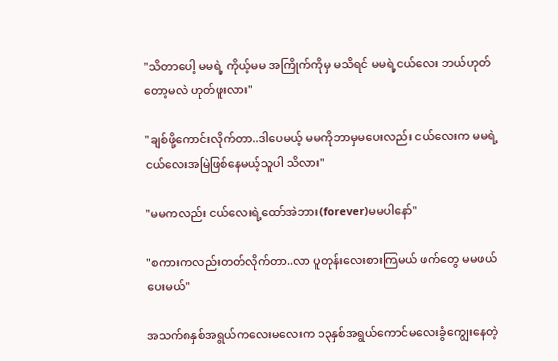"သိတာပေါ့ မမရဲ့ ကိုယ့်မမ အကြိုက်ကိုမှ မသိရင် မမရဲ့ငယ်လေး ဘယ်ဟုတ်တော့မလဲ ဟုတ်ဖူးလား"

"ချစ်ဖို့ကောင်းလိုက်တာ..ဒါပေမယ့် မမကိုဘာမှမပေးလည်း ငယ်လေးက မမရဲ့ငယ်လေးအမြဲဖြစ်နေမယ့်သူပါ သိလား"

"မမကလည်း ငယ်လေးရဲ့ထော်အဲဘား(forever)မမပါနော်"

"စကားကလည်းတတ်လိုက်တာ..လာ ပူတုန်းလေးစားကြမယ် ဖက်တွေ မမဖယ်ပေးမယ်"

အသက်၈နှစ်အရွယ်ကလေးမလေးက ၁၃နှစ်အရွယ်ကောင်မလေးခွံကျွေးနေတဲ့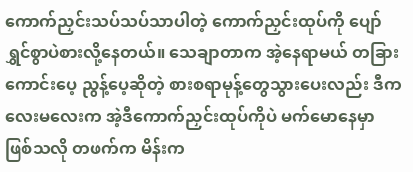ကောက်ညှင်းသပ်သပ်သာပါတဲ့ ကောက်ညှင်းထုပ်ကို ပျော်ရွှင်စွာပဲစားလို့နေတယ်။ သေချာတာက အဲ့နေရာမယ် တခြားကောင်းပေ့ ညွန့်ပေ့ဆိုတဲ့ စားစရာမုန့်တွေသွားပေးလည်း ဒီကလေးမလေးက အဲ့ဒီကောက်ညှင်းထုပ်ကိုပဲ မက်မောနေမှာဖြစ်သလို တဖက်က မိန်းက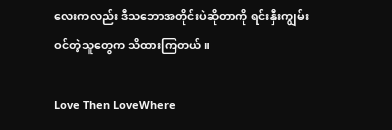လေးကလည်း ဒီသဘောအတိုင်းပဲဆိုတာကို ရင်းနှီးကျွမ်းဝင်တဲ့သူတွေက သိထားကြတယ်။

Love Then LoveWhere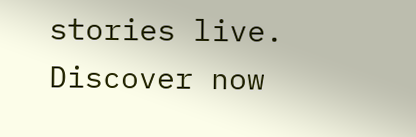stories live. Discover now